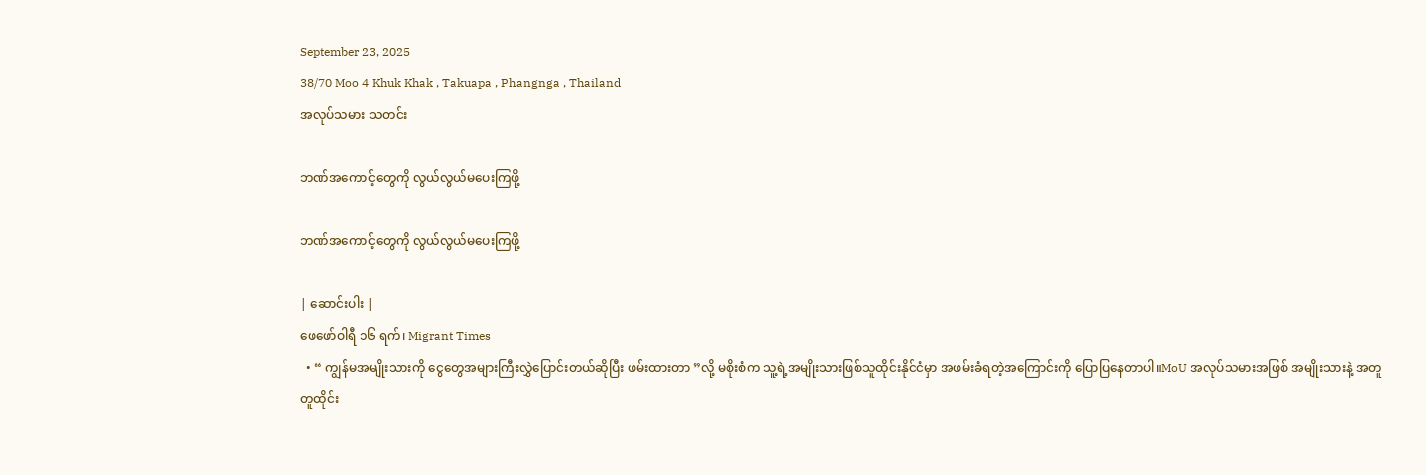September 23, 2025
38/70 Moo 4 Khuk Khak , Takuapa , Phangnga , Thailand
အလုပ်သမား သတင်း

ဘဏ်အကောင့်တွေကို လွယ်လွယ်မပေးကြဖို့

ဘဏ်အကောင့်တွေကို လွယ်လွယ်မပေးကြဖို့

| ဆောင်းပါး |
ဖေဖော်ဝါရီ ၁၆ ရက်၊ Migrant Times
  • “ ကျွန်မအမျိုးသားကို ငွေတွေအများကြီးလွှဲပြောင်းတယ်ဆိုပြီး ဖမ်းထားတာ ”လို့ မစိုးစံက သူ့ရဲ့အမျိုးသားဖြစ်သူထိုင်းနိုင်ငံမှာ အဖမ်းခံရတဲ့အကြောင်းကို ပြောပြနေတာပါ။MoU အလုပ်သမားအဖြစ် အမျိုးသားနဲ့ အတူတူထိုင်း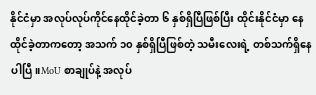နိုင်ငံမှာ အလုပ်လုပ်ကိုင်နေထိုင်ခဲ့တာ ၆ နှစ်ရှိပြီဖြစ်ပြီး ထိုင်းနိုင်ငံမှာ နေထိုင်ခဲ့တာကတော့ အသက် ၁၀ နှစ်ရှိပြီဖြစ်တဲ့ သမီးလေးရဲ့ တစ်သက်ရှိနေပါပြီ။MoU စာချုပ်နဲ့ အလုပ်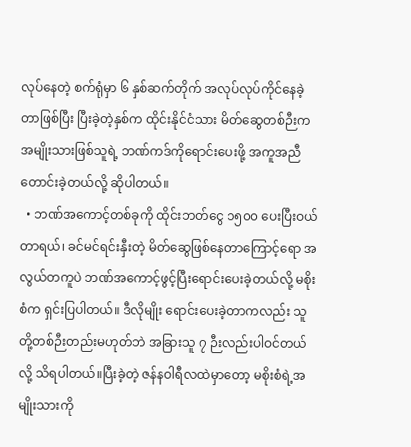လုပ်နေတဲ့ စက်ရုံမှာ ၆ နှစ်ဆက်တိုက် အလုပ်လုပ်ကိုင်နေခဲ့တာဖြစ်ပြီး ပြီးခဲ့တဲ့နှစ်က ထိုင်းနိုင်ငံသား မိတ်ဆွေတစ်ဉီးက အမျိုးသားဖြစ်သူရဲ့ ဘဏ်ကဒ်ကိုရောင်းပေးဖို့ အကူအညီတောင်းခဲ့တယ်လို့ ဆိုပါတယ်။
  • ဘဏ်အကောင့်တစ်ခုကို ထိုင်းဘတ်ငွေ ၁၅၀၀ ပေးပြီးဝယ်တာရယ်၊ ခင်မင်ရင်းနှီးတဲ့ မိတ်ဆွေဖြစ်နေတာကြောင့်ရော အလွယ်တကူပဲ ဘဏ်အကောင့်ဖွင့်ပြီးရောင်းပေးခဲ့တယ်လို့ မစိုးစံက ရှင်းပြပါတယ်။ ဒီလိုမျိုး ရောင်းပေးခဲ့တာကလည်း သူတို့တစ်ဉီးတည်းမဟုတ်ဘဲ အခြားသူ ၇ ဉီးလည်းပါဝင်တယ်လို့ သိရပါတယ်။ပြီးခဲ့တဲ့ ဇန်နဝါရီလထဲမှာတော့ မစိုးစံရဲ့အမျိုးသားကို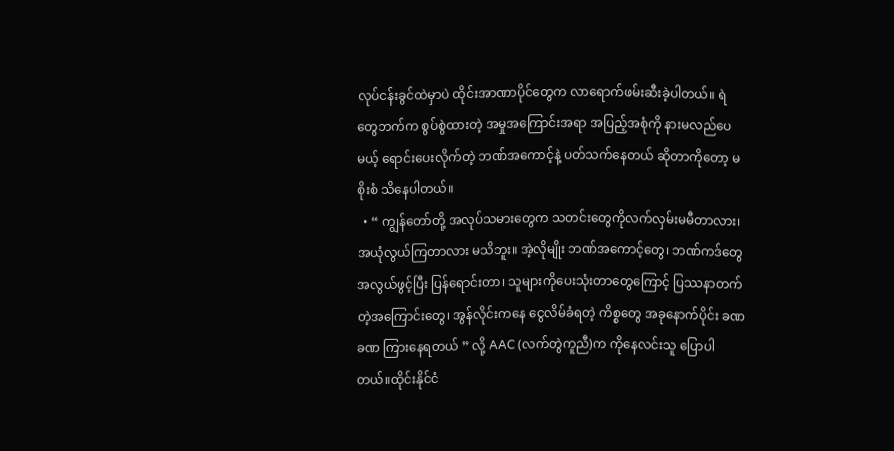လုပ်ငန်းခွင်ထဲမှာပဲ ထိုင်းအာဏာပိုင်တွေက လာရောက်ဖမ်းဆီးခဲ့ပါတယ်။ ရဲတွေဘက်က စွပ်စွဲထားတဲ့ အမှုအကြောင်းအရာ အပြည့်အစုံကို နားမလည်ပေမယ့် ရောင်းပေးလိုက်တဲ့ ဘဏ်အကောင့်နဲ့ ပတ်သက်နေတယ် ဆိုတာကိုတော့ မစိုးစံ သိနေပါတယ်။
  • “ ကျွန်တော်တို့ အလုပ်သမားတွေက သတင်းတွေကိုလက်လှမ်းမမီတာလား၊ အယုံလွယ်ကြတာလား မသိဘူး။ အဲ့လိုမျိုး ဘဏ်အကောင့်တွေ၊ ဘဏ်ကဒ်တွေ အလွယ်ဖွင့်ပြီး ပြန်ရောင်းတာ၊ သူများကိုပေးသုံးတာတွေကြောင့် ပြဿနာတက်တဲ့အကြောင်းတွေ၊ အွန်လိုင်းကနေ ငွေလိမ်ခံရတဲ့ ကိစ္စတွေ အခုနောက်ပိုင်း ခဏခဏ ကြားနေရတယ် ” လို့ AAC (လက်တွဲကူညီ)က ကိုနေလင်းသူ ပြောပါတယ်။ထိုင်းနိုင်ငံ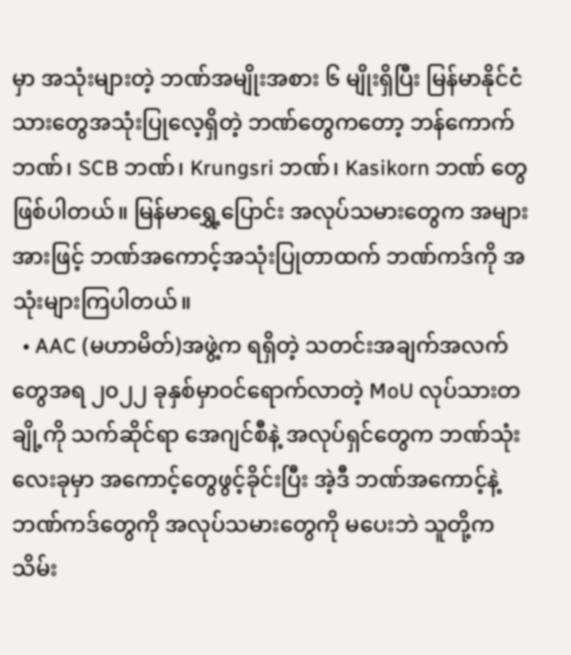မှာ အသုံးများတဲ့ ဘဏ်အမျိုးအစား ၆ မျိုးရှိပြီး မြန်မာနိုင်ငံသားတွေအသုံးပြုလေ့ရှိတဲ့ ဘဏ်တွေကတော့ ဘန်ကောက်ဘဏ်၊ SCB ဘဏ်၊ Krungsri ဘဏ်၊ Kasikorn ဘဏ် တွေဖြစ်ပါတယ်။ မြန်မာရွှေ့ပြောင်း အလုပ်သမားတွေက အများအားဖြင့် ဘဏ်အကောင့်အသုံးပြုတာထက် ဘဏ်ကဒ်ကို အသုံးများကြပါတယ်။
  • AAC (မဟာမိတ်)အဖွဲ့က ရရှိတဲ့ သတင်းအချက်အလက်တွေအရ ၂၀၂၂ ခုနှစ်မှာဝင်ရောက်လာတဲ့ MoU လုပ်သားတချို့ကို သက်ဆိုင်ရာ အေဂျင်စီနဲ့ အလုပ်ရှင်တွေက ဘဏ်သုံးလေးခုမှာ အကောင့်တွေဖွင့်ခိုင်းပြီး အဲ့ဒီ ဘဏ်အကောင့်နဲ့ ဘဏ်ကဒ်တွေကို အလုပ်သမားတွေကို မပေးဘဲ သူတို့ကသိမ်း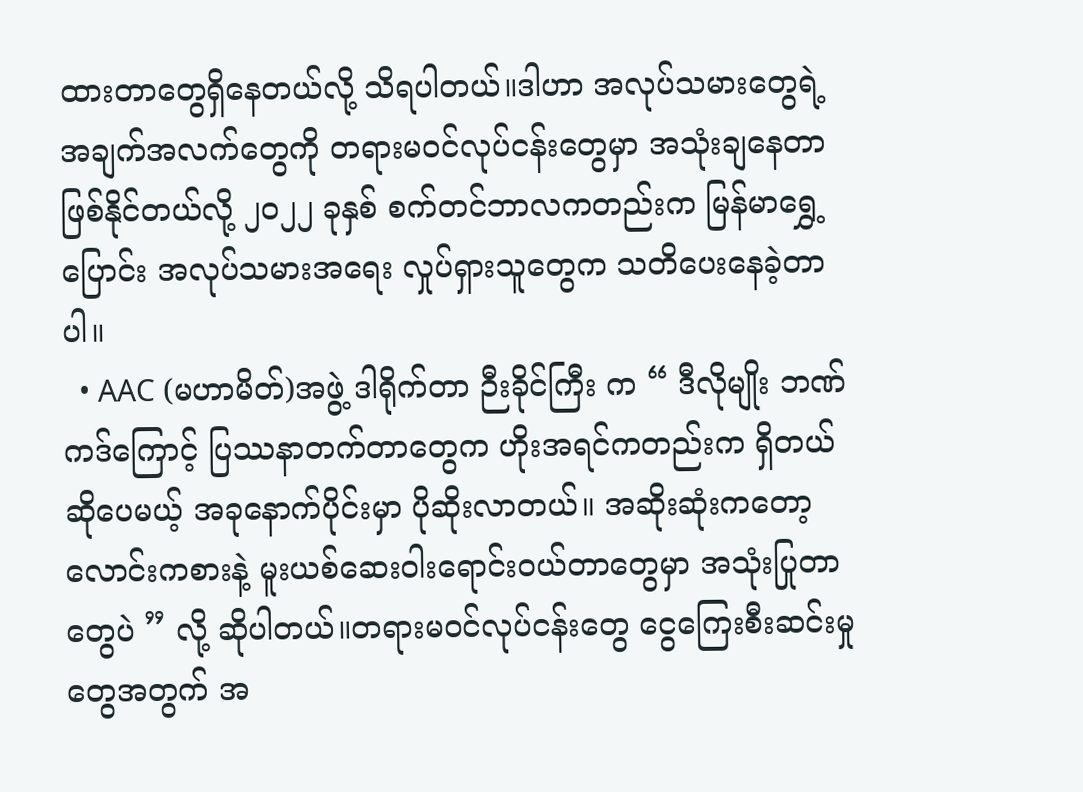ထားတာတွေရှိနေတယ်လို့ သိရပါတယ်။ဒါဟာ အလုပ်သမားတွေရဲ့ အချက်အလက်တွေကို တရားမဝင်လုပ်ငန်းတွေမှာ အသုံးချနေတာ ဖြစ်နိုင်တယ်လို့ ၂၀၂၂ ခုနှစ် စက်တင်ဘာလကတည်းက မြန်မာရွှေ့ပြောင်း အလုပ်သမားအရေး လှုပ်ရှားသူတွေက သတိပေးနေခဲ့တာပါ။
  • AAC (မဟာမိတ်)အဖွဲ့ ဒါရိုက်တာ ဉီးခိုင်ကြီး က “ ဒီလိုမျိုး ဘဏ်ကဒ်ကြောင့် ပြဿနာတက်တာတွေက ဟိုးအရင်ကတည်းက ရှိတယ်ဆိုပေမယ့် အခုနောက်ပိုင်းမှာ ပိုဆိုးလာတယ်။ အဆိုးဆုံးကတော့ လောင်းကစားနဲ့ မူးယစ်ဆေးဝါးရောင်းဝယ်တာတွေမှာ အသုံးပြုတာတွေပဲ ” လို့ ဆိုပါတယ်။တရားမဝင်လုပ်ငန်းတွေ ငွေကြေးစီးဆင်းမှုတွေအတွက် အ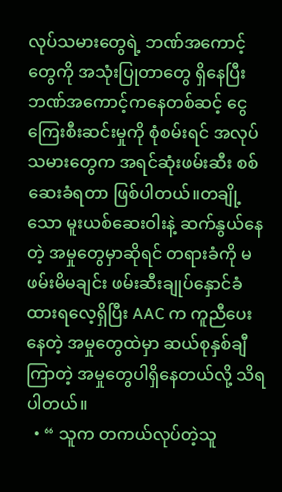လုပ်သမားတွေရဲ့ ဘဏ်အကောင့်တွေကို အသုံးပြုတာတွေ ရှိနေပြီး ဘဏ်အကောင့်ကနေတစ်ဆင့် ငွေကြေးစီးဆင်းမှုကို စုံစမ်းရင် အလုပ်သမားတွေက အရင်ဆုံးဖမ်းဆီး စစ်ဆေးခံရတာ ဖြစ်ပါတယ်။တချို့သော မူးယစ်ဆေးဝါးနဲ့ ဆက်နွယ်နေတဲ့ အမှုတွေမှာဆိုရင် တရားခံကို မဖမ်းမိမချင်း ဖမ်းဆီးချုပ်နှောင်ခံထားရလေ့ရှိပြီး AAC က ကူညီပေးနေတဲ့ အမှုတွေထဲမှာ ဆယ်စုနှစ်ချီကြာတဲ့ အမှုတွေပါရှိနေတယ်လို့ သိရပါတယ်။
  • “ သူက တကယ်လုပ်တဲ့သူ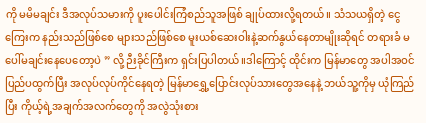ကို မမိမချင်း ဒီအလုပ်သမားကို ပူးပေါင်းကြံစည်သူအဖြစ် ချုပ်ထားလို့ရတယ်။ သံသယရှိတဲ့ ငွေကြေးက နည်းသည်ဖြစ်စေ များသည်ဖြစ်စေ မူးယစ်ဆေးဝါးနဲ့ဆက်နွယ်နေတာမျိုးဆိုရင် တရားခံ မပေါ်မချင်းနေပေတော့ပဲ ” လို့ ဉီးခိုင်ကြီးက ရှင်းပြပါတယ်။ဒါကြောင့် ထိုင်းက မြန်မာတွေ အပါအဝင် ပြည်ပထွက်ပြီး အလုပ်လုပ်ကိုင်နေရတဲ့ မြန်မာရွှေ့ပြောင်းလုပ်သားတွေအနေနဲ့ ဘယ်သူ့ကိုမှ ယုံကြည်ပြီး ကိုယ့်ရဲ့အချက်အလက်တွေကို အလွဲသုံးစား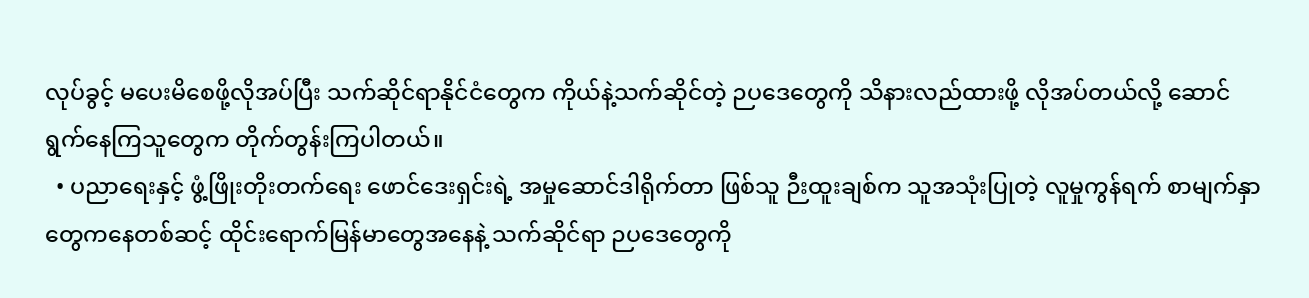လုပ်ခွင့် မပေးမိစေဖို့လိုအပ်ပြီး သက်ဆိုင်ရာနိုင်ငံတွေက ကိုယ်နဲ့သက်ဆိုင်တဲ့ ဉပဒေတွေကို သိနားလည်ထားဖို့ လိုအပ်တယ်လို့ ဆောင်ရွက်နေကြသူတွေက တိုက်တွန်းကြပါတယ်။
  • ပညာရေးနှင့် ဖွံ့ဖြိုးတိုးတက်ရေး ဖောင်ဒေးရှင်းရဲ့ အမှုဆောင်ဒါရိုက်တာ ဖြစ်သူ ဉီးထူးချစ်က သူအသုံးပြုတဲ့ လူမှုကွန်ရက် စာမျက်နှာတွေကနေတစ်ဆင့် ထိုင်းရောက်မြန်မာတွေအနေနဲ့ သက်ဆိုင်ရာ ဉပဒေတွေကို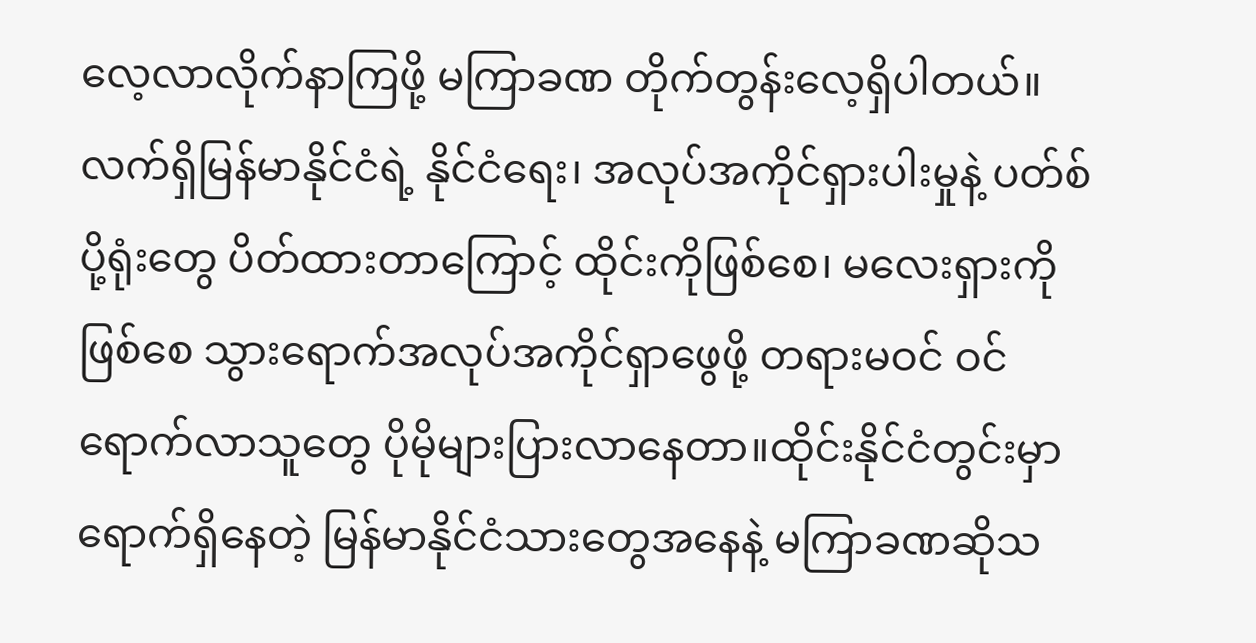လေ့လာလိုက်နာကြဖို့ မကြာခဏ တိုက်တွန်းလေ့ရှိပါတယ်။လက်ရှိမြန်မာနိုင်ငံရဲ့ နိုင်ငံရေး၊ အလုပ်အကိုင်ရှားပါးမှုနဲ့ ပတ်စ်ပို့ရုံးတွေ ပိတ်ထားတာကြောင့် ထိုင်းကိုဖြစ်စေ၊ မလေးရှားကိုဖြစ်စေ သွားရောက်အလုပ်အကိုင်ရှာဖွေဖို့ တရားမဝင် ဝင်ရောက်လာသူတွေ ပိုမိုများပြားလာနေတာ။ထိုင်းနိုင်ငံတွင်းမှာရောက်ရှိနေတဲ့ မြန်မာနိုင်ငံသားတွေအနေနဲ့ မကြာခဏဆိုသ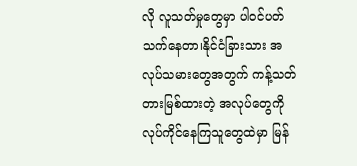လို လူသတ်မှုတွေမှာ ပါဝင်ပတ်သက်နေတာ၊နိုင်ငံခြားသား အလုပ်သမားတွေအတွက် ကန့်သတ်တားမြစ်ထားတဲ့ အလုပ်တွေကို လုပ်ကိုင်နေကြသူတွေထဲမှာ မြန်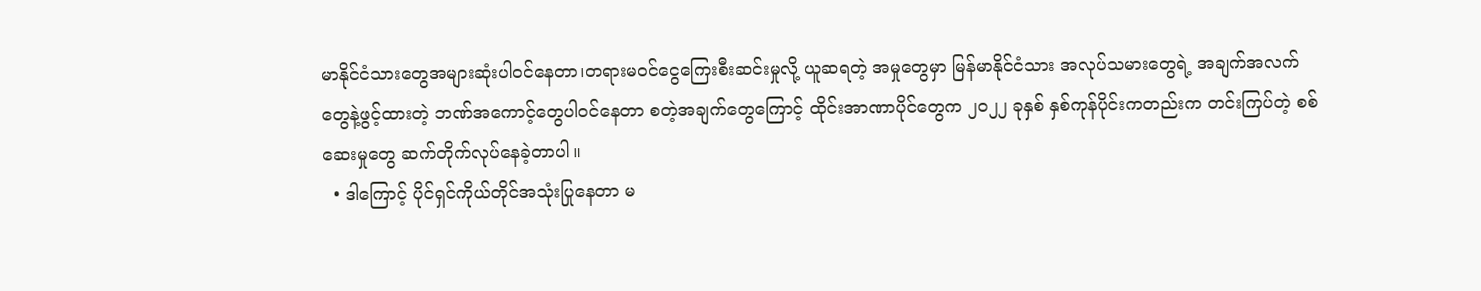မာနိုင်ငံသားတွေအများဆုံးပါဝင်နေတာ၊တရားမဝင်ငွေကြေးစီးဆင်းမှုလို့ ယူဆရတဲ့ အမှုတွေမှာ မြန်မာနိုင်ငံသား အလုပ်သမားတွေရဲ့ အချက်အလက်တွေနဲ့ဖွင့်ထားတဲ့ ဘဏ်အကောင့်တွေပါဝင်နေတာ စတဲ့အချက်တွေကြောင့် ထိုင်းအာဏာပိုင်တွေက ၂၀၂၂ ခုနှစ် နှစ်ကုန်ပိုင်းကတည်းက တင်းကြပ်တဲ့ စစ်ဆေးမှုတွေ ဆက်တိုက်လုပ်နေခဲ့တာပါ။
  • ဒါကြောင့် ပိုင်ရှင်ကိုယ်တိုင်အသုံးပြုနေတာ မ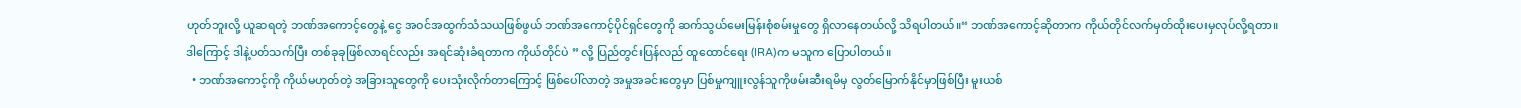ဟုတ်ဘူးလို့ ယူဆရတဲ့ ဘဏ်အကောင့်တွေနဲ့ ငွေ အဝင်အထွက်သံသယဖြစ်ဖွယ် ဘဏ်အကောင့်ပိုင်ရှင်တွေကို ဆက်သွယ်မေးမြန်းစုံစမ်းမှုတွေ ရှိလာနေတယ်လို့ သိရပါတယ်။“ ဘဏ်အကောင့်ဆိုတာက ကိုယ်တိုင်လက်မှတ်ထိုးပေးမှလုပ်လို့ရတာ။ ဒါကြောင့် ဒါနဲ့ပတ်သက်ပြီး တစ်ခုခုဖြစ်လာရင်လည်း အရင်ဆုံးခံရတာက ကိုယ်တိုင်ပဲ ” လို့ ပြည်တွင်းပြန်လည် ထူထောင်ရေး (IRA)က မသူက ပြောပါတယ်။
  • ဘဏ်အကောင့်ကို ကိုယ်မဟုတ်တဲ့ အခြားသူတွေကို ပေးသုံးလိုက်တာကြောင့် ဖြစ်ပေါ်လာတဲ့ အမှုအခင်းတွေမှာ ပြစ်မှုကျူးလွန်သူကိုဖမ်းဆီးရမိမှ လွတ်မြောက်နိုင်မှာဖြစ်ပြီး မူးယစ်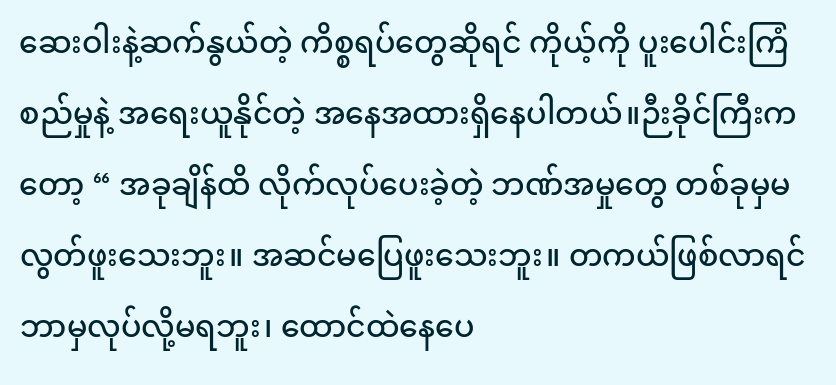ဆေးဝါးနဲ့ဆက်နွယ်တဲ့ ကိစ္စရပ်တွေဆိုရင် ကိုယ့်ကို ပူးပေါင်းကြံစည်မှုနဲ့ အရေးယူနိုင်တဲ့ အနေအထားရှိနေပါတယ်။ဉီးခိုင်ကြီးကတော့ “ အခုချိန်ထိ လိုက်လုပ်ပေးခဲ့တဲ့ ဘဏ်အမှုတွေ တစ်ခုမှမလွတ်ဖူးသေးဘူး။ အဆင်မပြေဖူးသေးဘူး။ တကယ်ဖြစ်လာရင် ဘာမှလုပ်လို့မရဘူး၊ ထောင်ထဲနေပေ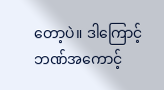တော့ပဲ။ ဒါကြောင့် ဘဏ်အကောင့်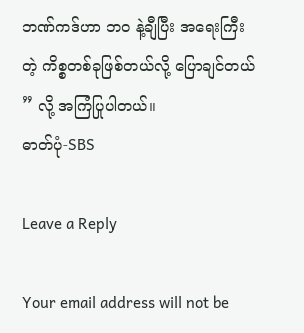ဘဏ်ကဒ်ဟာ ဘဝ နဲ့ချီပြီး အရေးကြီးတဲ့ ကိစ္စတစ်ခုဖြစ်တယ်လို့ ပြောချင်တယ် ” လို့ အကြံပြုပါတယ်။
ဓာတ်ပုံ-SBS

Leave a Reply

Your email address will not be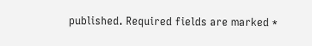published. Required fields are marked *